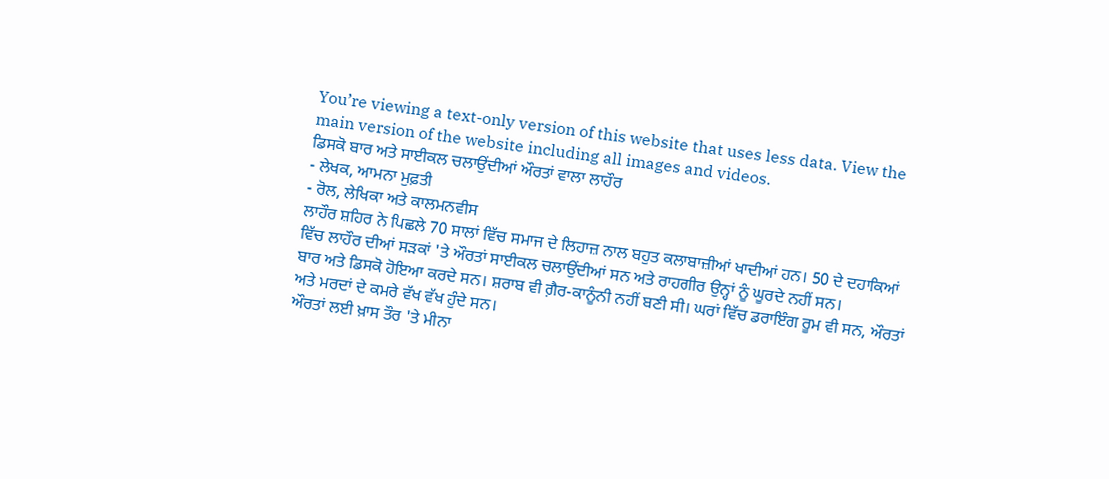You’re viewing a text-only version of this website that uses less data. View the main version of the website including all images and videos.
ਡਿਸਕੋ ਬਾਰ ਅਤੇ ਸਾਈਕਲ ਚਲਾਉਂਦੀਆਂ ਔਰਤਾਂ ਵਾਲਾ ਲਾਹੌਰ
- ਲੇਖਕ, ਆਮਨਾ ਮੁਫ਼ਤੀ
- ਰੋਲ, ਲੇਖਿਕਾ ਅਤੇ ਕਾਲਮਨਵੀਸ
ਲਾਹੌਰ ਸ਼ਹਿਰ ਨੇ ਪਿਛਲੇ 70 ਸਾਲਾਂ ਵਿੱਚ ਸਮਾਜ ਦੇ ਲਿਹਾਜ਼ ਨਾਲ ਬਹੁਤ ਕਲਾਬਾਜ਼ੀਆਂ ਖਾਦੀਆਂ ਹਨ। 50 ਦੇ ਦਹਾਕਿਆਂ ਵਿੱਚ ਲਾਹੌਰ ਦੀਆਂ ਸੜਕਾਂ 'ਤੇ ਔਰਤਾਂ ਸਾਈਕਲ ਚਲਾਉਂਦੀਆਂ ਸਨ ਅਤੇ ਰਾਹਗੀਰ ਉਨ੍ਹਾਂ ਨੂੰ ਘੂਰਦੇ ਨਹੀਂ ਸਨ।
ਬਾਰ ਅਤੇ ਡਿਸਕੋ ਹੋਇਆ ਕਰਦੇ ਸਨ। ਸ਼ਰਾਬ ਵੀ ਗ਼ੈਰ-ਕਾਨੂੰਨੀ ਨਹੀਂ ਬਣੀ ਸੀ। ਘਰਾਂ ਵਿੱਚ ਡਰਾਇੰਗ ਰੂਮ ਵੀ ਸਨ, ਔਰਤਾਂ ਅਤੇ ਮਰਦਾਂ ਦੇ ਕਮਰੇ ਵੱਖ ਵੱਖ ਹੁੰਦੇ ਸਨ।
ਔਰਤਾਂ ਲਈ ਖ਼ਾਸ ਤੌਰ 'ਤੇ ਮੀਨਾ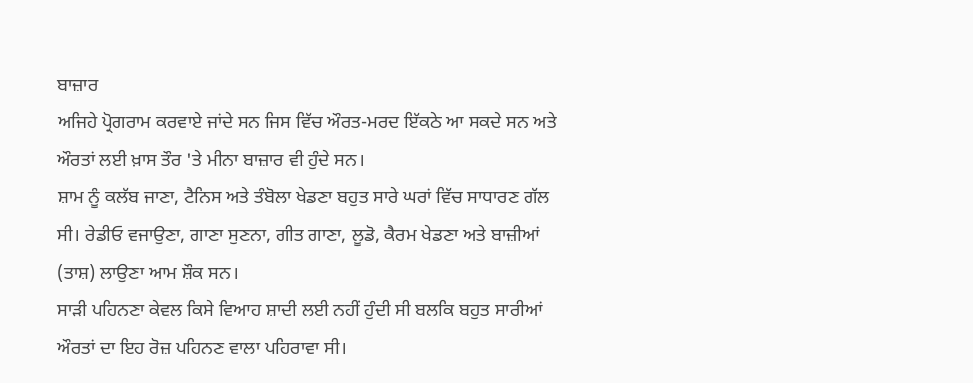ਬਾਜ਼ਾਰ
ਅਜਿਹੇ ਪ੍ਰੋਗਰਾਮ ਕਰਵਾਏ ਜਾਂਦੇ ਸਨ ਜਿਸ ਵਿੱਚ ਔਰਤ-ਮਰਦ ਇੱਕਠੇ ਆ ਸਕਦੇ ਸਨ ਅਤੇ ਔਰਤਾਂ ਲਈ ਖ਼ਾਸ ਤੌਰ 'ਤੇ ਮੀਨਾ ਬਾਜ਼ਾਰ ਵੀ ਹੁੰਦੇ ਸਨ।
ਸ਼ਾਮ ਨੂੰ ਕਲੱਬ ਜਾਣਾ, ਟੈਨਿਸ ਅਤੇ ਤੰਬੋਲਾ ਖੇਡਣਾ ਬਹੁਤ ਸਾਰੇ ਘਰਾਂ ਵਿੱਚ ਸਾਧਾਰਣ ਗੱਲ ਸੀ। ਰੇਡੀਓ ਵਜਾਉਣਾ, ਗਾਣਾ ਸੁਣਨਾ, ਗੀਤ ਗਾਣਾ, ਲੂਡੋ, ਕੈਰਮ ਖੇਡਣਾ ਅਤੇ ਬਾਜ਼ੀਆਂ (ਤਾਸ਼) ਲਾਉਣਾ ਆਮ ਸ਼ੌਕ ਸਨ।
ਸਾੜੀ ਪਹਿਨਣਾ ਕੇਵਲ ਕਿਸੇ ਵਿਆਹ ਸ਼ਾਦੀ ਲਈ ਨਹੀਂ ਹੁੰਦੀ ਸੀ ਬਲਕਿ ਬਹੁਤ ਸਾਰੀਆਂ ਔਰਤਾਂ ਦਾ ਇਹ ਰੋਜ਼ ਪਹਿਨਣ ਵਾਲਾ ਪਹਿਰਾਵਾ ਸੀ।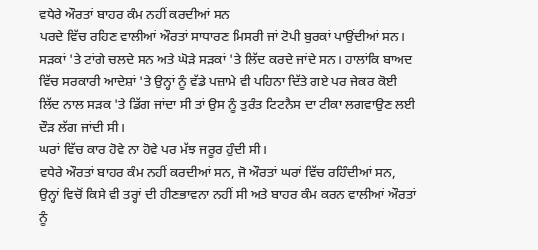ਵਧੇਰੇ ਔਰਤਾਂ ਬਾਹਰ ਕੰਮ ਨਹੀਂ ਕਰਦੀਆਂ ਸਨ
ਪਰਦੇ ਵਿੱਚ ਰਹਿਣ ਵਾਲੀਆਂ ਔਰਤਾਂ ਸਾਧਾਰਣ ਮਿਸਰੀ ਜਾਂ ਟੋਪੀ ਬੁਰਕਾਂ ਪਾਉਂਦੀਆਂ ਸਨ।
ਸੜਕਾਂ 'ਤੇ ਟਾਂਗੇ ਚਲਦੇ ਸਨ ਅਤੇ ਘੋੜੇ ਸੜਕਾਂ 'ਤੇ ਲਿੱਦ ਕਰਦੇ ਜਾਂਦੇ ਸਨ। ਹਾਲਾਂਕਿ ਬਾਅਦ ਵਿੱਚ ਸਰਕਾਰੀ ਆਦੇਸ਼ਾਂ 'ਤੇ ਉਨ੍ਹਾਂ ਨੂੰ ਵੱਡੇ ਪਜ਼ਾਮੇ ਵੀ ਪਹਿਨਾ ਦਿੱਤੇ ਗਏ ਪਰ ਜੇਕਰ ਕੋਈ ਲਿੱਦ ਨਾਲ ਸੜਕ 'ਤੇ ਡਿੱਗ ਜਾਂਦਾ ਸੀ ਤਾਂ ਉਸ ਨੂੰ ਤੁਰੰਤ ਟਿਟਨੈਸ ਦਾ ਟੀਕਾ ਲਗਵਾਉਣ ਲਈ ਦੌੜ ਲੱਗ ਜਾਂਦੀ ਸੀ।
ਘਰਾਂ ਵਿੱਚ ਕਾਰ ਹੋਵੇ ਨਾ ਹੋਵੇ ਪਰ ਮੱਝ ਜਰੂਰ ਹੁੰਦੀ ਸੀ।
ਵਧੇਰੇ ਔਰਤਾਂ ਬਾਹਰ ਕੰਮ ਨਹੀਂ ਕਰਦੀਆਂ ਸਨ, ਜੋ ਔਰਤਾਂ ਘਰਾਂ ਵਿੱਚ ਰਹਿੰਦੀਆਂ ਸਨ, ਉਨ੍ਹਾਂ ਵਿਚੋਂ ਕਿਸੇ ਵੀ ਤਰ੍ਹਾਂ ਦੀ ਹੀਣਭਾਵਨਾ ਨਹੀਂ ਸੀ ਅਤੇ ਬਾਹਰ ਕੰਮ ਕਰਨ ਵਾਲੀਆਂ ਔਰਤਾਂ ਨੂੰ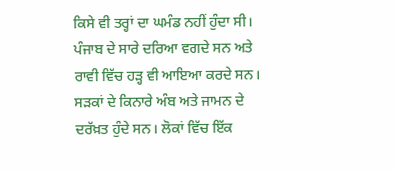ਕਿਸੇ ਵੀ ਤਰ੍ਹਾਂ ਦਾ ਘਮੰਡ ਨਹੀਂ ਹੁੰਦਾ ਸੀ।
ਪੰਜਾਬ ਦੇ ਸਾਰੇ ਦਰਿਆ ਵਗਦੇ ਸਨ ਅਤੇ ਰਾਵੀ ਵਿੱਚ ਹੜ੍ਹ ਵੀ ਆਇਆ ਕਰਦੇ ਸਨ।
ਸੜਕਾਂ ਦੇ ਕਿਨਾਰੇ ਅੰਬ ਅਤੇ ਜਾਮਨ ਦੇ ਦਰੱਖ਼ਤ ਹੁੰਦੇ ਸਨ। ਲੋਕਾਂ ਵਿੱਚ ਇੱਕ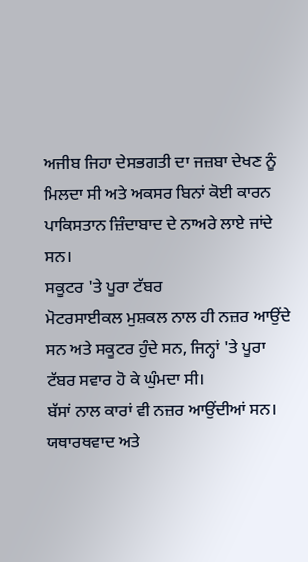ਅਜੀਬ ਜਿਹਾ ਦੇਸਭਗਤੀ ਦਾ ਜਜ਼ਬਾ ਦੇਖਣ ਨੂੰ ਮਿਲਦਾ ਸੀ ਅਤੇ ਅਕਸਰ ਬਿਨਾਂ ਕੋਈ ਕਾਰਨ ਪਾਕਿਸਤਾਨ ਜ਼ਿੰਦਾਬਾਦ ਦੇ ਨਾਅਰੇ ਲਾਏ ਜਾਂਦੇ ਸਨ।
ਸਕੂਟਰ 'ਤੇ ਪੂਰਾ ਟੱਬਰ
ਮੋਟਰਸਾਈਕਲ ਮੁਸ਼ਕਲ ਨਾਲ ਹੀ ਨਜ਼ਰ ਆਉਂਦੇ ਸਨ ਅਤੇ ਸਕੂਟਰ ਹੁੰਦੇ ਸਨ, ਜਿਨ੍ਹਾਂ 'ਤੇ ਪੂਰਾ ਟੱਬਰ ਸਵਾਰ ਹੋ ਕੇ ਘੁੰਮਦਾ ਸੀ।
ਬੱਸਾਂ ਨਾਲ ਕਾਰਾਂ ਵੀ ਨਜ਼ਰ ਆਉਂਦੀਆਂ ਸਨ। ਯਥਾਰਥਵਾਦ ਅਤੇ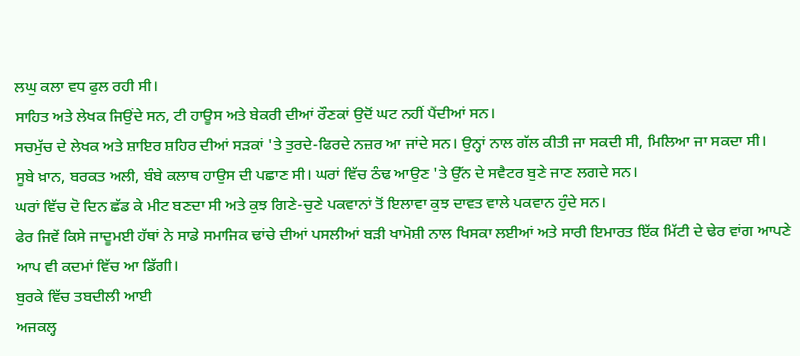ਲਘੁ ਕਲਾ ਵਧ ਫੁਲ ਰਹੀ ਸੀ।
ਸਾਹਿਤ ਅਤੇ ਲੇਖਕ ਜਿਉਂਦੇ ਸਨ, ਟੀ ਹਾਊਸ ਅਤੇ ਬੇਕਰੀ ਦੀਆਂ ਰੌਣਕਾਂ ਉਦੋਂ ਘਟ ਨਹੀਂ ਪੈਂਦੀਆਂ ਸਨ।
ਸਚਮੁੱਚ ਦੇ ਲੇਖਕ ਅਤੇ ਸ਼ਾਇਰ ਸ਼ਹਿਰ ਦੀਆਂ ਸੜਕਾਂ 'ਤੇ ਤੁਰਦੇ-ਫਿਰਦੇ ਨਜ਼ਰ ਆ ਜਾਂਦੇ ਸਨ। ਉਨ੍ਹਾਂ ਨਾਲ ਗੱਲ ਕੀਤੀ ਜਾ ਸਕਦੀ ਸੀ, ਮਿਲਿਆ ਜਾ ਸਕਦਾ ਸੀ।
ਸੂਬੇ ਖ਼ਾਨ, ਬਰਕਤ ਅਲੀ, ਬੰਬੇ ਕਲਾਥ ਹਾਉਸ ਦੀ ਪਛਾਣ ਸੀ। ਘਰਾਂ ਵਿੱਚ ਠੰਢ ਆਉਣ 'ਤੇ ਉੱਨ ਦੇ ਸਵੈਟਰ ਬੁਣੇ ਜਾਣ ਲਗਦੇ ਸਨ।
ਘਰਾਂ ਵਿੱਚ ਦੋ ਦਿਨ ਛੱਡ ਕੇ ਮੀਟ ਬਣਦਾ ਸੀ ਅਤੇ ਕੁਝ ਗਿਣੇ-ਚੁਣੇ ਪਕਵਾਨਾਂ ਤੋਂ ਇਲਾਵਾ ਕੁਝ ਦਾਵਤ ਵਾਲੇ ਪਕਵਾਨ ਹੁੰਦੇ ਸਨ।
ਫੇਰ ਜਿਵੇਂ ਕਿਸੇ ਜਾਦੂਮਈ ਹੱਥਾਂ ਨੇ ਸਾਡੇ ਸਮਾਜਿਕ ਢਾਂਚੇ ਦੀਆਂ ਪਸਲੀਆਂ ਬੜੀ ਖਾਮੋਸ਼ੀ ਨਾਲ ਖਿਸਕਾ ਲਈਆਂ ਅਤੇ ਸਾਰੀ ਇਮਾਰਤ ਇੱਕ ਮਿੱਟੀ ਦੇ ਢੇਰ ਵਾਂਗ ਆਪਣੇ ਆਪ ਵੀ ਕਦਮਾਂ ਵਿੱਚ ਆ ਡਿੱਗੀ।
ਬੁਰਕੇ ਵਿੱਚ ਤਬਦੀਲੀ ਆਈ
ਅਜਕਲ੍ਹ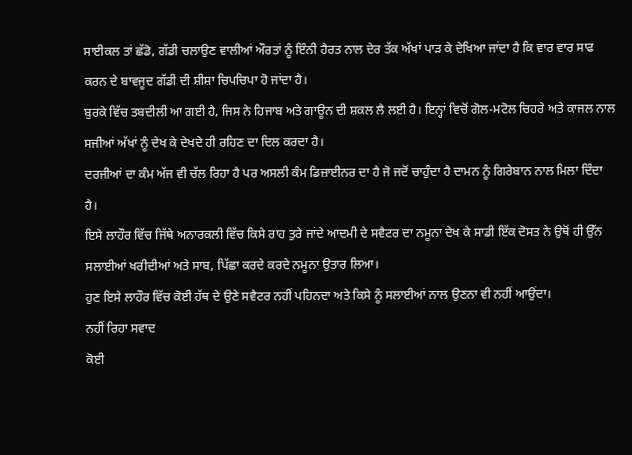ਸਾਈਕਲ ਤਾਂ ਛੱਡੋ, ਗੱਡੀ ਚਲਾਉਣ ਵਾਲੀਆਂ ਔਰਤਾਂ ਨੂੰ ਇੰਨੀ ਹੈਰਤ ਨਾਲ ਦੇਰ ਤੱਕ ਅੱਖਾਂ ਪਾੜ ਕੇ ਦੇਖਿਆ ਜਾਂਦਾ ਹੈ ਕਿ ਵਾਰ ਵਾਰ ਸਾਫ ਕਰਨ ਦੇ ਬਾਵਜੂਦ ਗੱਡੀ ਦੀ ਸ਼ੀਸ਼ਾ ਚਿਪਚਿਪਾ ਹੋ ਜਾਂਦਾ ਹੈ।
ਬੁਰਕੇ ਵਿੱਚ ਤਬਦੀਲੀ ਆ ਗਈ ਹੈ, ਜਿਸ ਨੇ ਹਿਜਾਬ ਅਤੇ ਗਾਊਨ ਦੀ ਸ਼ਕਲ ਲੈ ਲਈ ਹੈ। ਇਨ੍ਹਾਂ ਵਿਚੋਂ ਗੋਲ-ਮਟੋਲ ਚਿਹਰੇ ਅਤੇ ਕਾਜਲ ਨਾਲ ਸਜੀਆਂ ਅੱਖਾਂ ਨੂੰ ਦੇਖ ਕੇ ਦੇਖਦੇ ਹੀ ਰਹਿਣ ਦਾ ਦਿਲ ਕਰਦਾ ਹੈ।
ਦਰਜੀਆਂ ਦਾ ਕੰਮ ਅੱਜ ਵੀ ਚੱਲ ਰਿਹਾ ਹੈ ਪਰ ਅਸਲੀ ਕੰਮ ਡਿਜ਼ਾਈਨਰ ਦਾ ਹੈ ਜੋ ਜਦੋਂ ਚਾਹੁੰਦਾ ਹੈ ਦਾਮਨ ਨੂੰ ਗਿਰੇਬਾਨ ਨਾਲ ਮਿਲਾ ਦਿੰਦਾ ਹੈ।
ਇਸੇ ਲਾਹੌਰ ਵਿੱਚ ਜਿੱਥੇ ਅਨਾਰਕਲੀ ਵਿੱਚ ਕਿਸੇ ਰਾਹ ਤੁਰੇ ਜਾਂਦੇ ਆਦਮੀ ਦੇ ਸਵੈਟਰ ਦਾ ਨਮੂਨਾ ਦੇਖ ਕੇ ਸਾਡੀ ਇੱਕ ਦੋਸਤ ਨੇ ਉਥੋਂ ਹੀ ਉੱਨ ਸਲਾਈਆਂ ਖਰੀਦੀਆਂ ਅਤੇ ਸਾਬ, ਪਿੱਛਾ ਕਰਦੇ ਕਰਦੇ ਨਮੂਨਾ ਉਤਾਰ ਲਿਆ।
ਹੁਣ ਇਸੇ ਲਾਹੌਰ ਵਿੱਚ ਕੋਈ ਹੱਥ ਦੇ ਉਣੇ ਸਵੈਟਰ ਨਹੀਂ ਪਹਿਨਦਾ ਅਤੇ ਕਿਸੇ ਨੂੰ ਸਲਾਈਆਂ ਨਾਲ ਉਣਨਾ ਵੀ ਨਹੀਂ ਆਉਂਦਾ।
ਨਹੀਂ ਰਿਹਾ ਸਵਾਦ
ਕੋਈ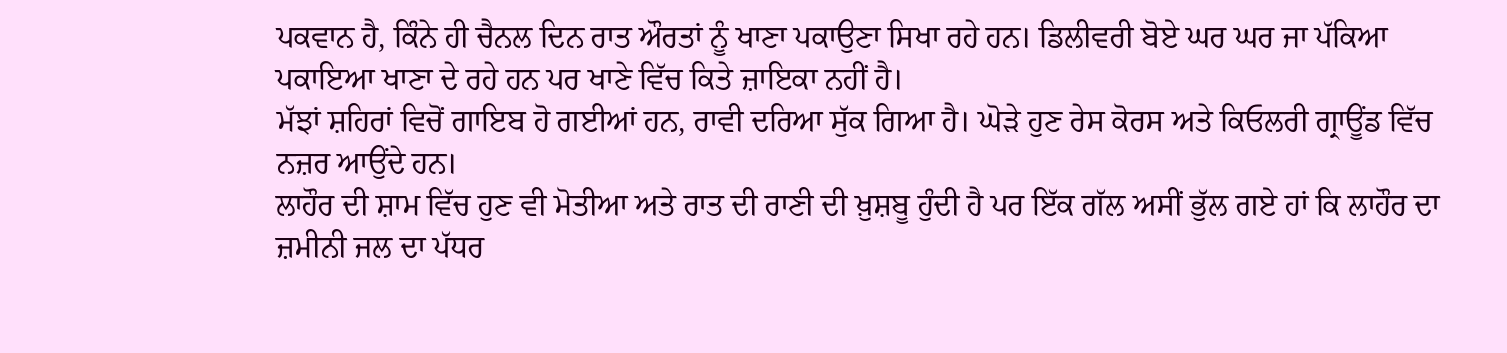ਪਕਵਾਨ ਹੈ, ਕਿੰਨੇ ਹੀ ਚੈਨਲ ਦਿਨ ਰਾਤ ਔਰਤਾਂ ਨੂੰ ਖਾਣਾ ਪਕਾਉਣਾ ਸਿਖਾ ਰਹੇ ਹਨ। ਡਿਲੀਵਰੀ ਬੋਏ ਘਰ ਘਰ ਜਾ ਪੱਕਿਆ ਪਕਾਇਆ ਖਾਣਾ ਦੇ ਰਹੇ ਹਨ ਪਰ ਖਾਣੇ ਵਿੱਚ ਕਿਤੇ ਜ਼ਾਇਕਾ ਨਹੀਂ ਹੈ।
ਮੱਝਾਂ ਸ਼ਹਿਰਾਂ ਵਿਚੋਂ ਗਾਇਬ ਹੋ ਗਈਆਂ ਹਨ, ਰਾਵੀ ਦਰਿਆ ਸੁੱਕ ਗਿਆ ਹੈ। ਘੋੜੇ ਹੁਣ ਰੇਸ ਕੋਰਸ ਅਤੇ ਕਿਓਲਰੀ ਗ੍ਰਾਊਂਡ ਵਿੱਚ ਨਜ਼ਰ ਆਉਂਦੇ ਹਨ।
ਲਾਹੌਰ ਦੀ ਸ਼ਾਮ ਵਿੱਚ ਹੁਣ ਵੀ ਮੋਤੀਆ ਅਤੇ ਰਾਤ ਦੀ ਰਾਣੀ ਦੀ ਖ਼ੁਸ਼ਬੂ ਹੁੰਦੀ ਹੈ ਪਰ ਇੱਕ ਗੱਲ ਅਸੀਂ ਭੁੱਲ ਗਏ ਹਾਂ ਕਿ ਲਾਹੌਰ ਦਾ ਜ਼ਮੀਨੀ ਜਲ ਦਾ ਪੱਧਰ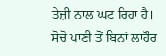ਤੇਜ਼ੀ ਨਾਲ ਘਟ ਰਿਹਾ ਹੈ।
ਸੋਚੋ ਪਾਣੀ ਤੋਂ ਬਿਨਾਂ ਲਾਹੌਰ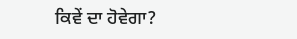ਕਿਵੇਂ ਦਾ ਹੋਵੇਗਾ?